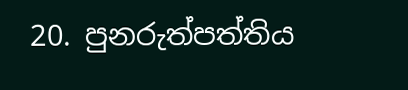20. පුනරුත්පත්තිය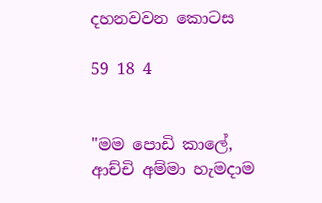දහනවවන කොටස

59 18 4


"මම පොඩි කාලේ, ආච්චි අම්මා හැමදාම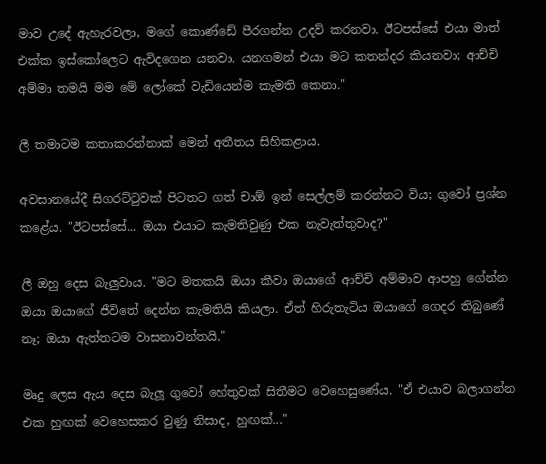මාව උදේ ඇහැරවලා, මගේ කොණ්ඩේ පීරගන්න උදව් කරනවා. ඊටපස්සේ එයා මාත් එක්ක ඉස්කෝලෙට ඇවිදගෙන යනවා. යනගමන් එයා මට කතන්දර කියනවා; ආච්චි අම්මා තමයි මම මේ ලෝකේ වැඩියෙන්ම කැමති කෙනා."

ලී තමාටම කතාකරන්නාක් මෙන් අතීතය සිහිකළාය.

අවසානයේදී සිගරට්ටුවක් පිටතට ගත් චාඕ ඉන් සෙල්ලම් කරන්නට විය; ගුවෝ ප්‍රශ්න කළේය. "ඊටපස්සේ... ඔයා එයාට කැමතිවුණු එක නැවැත්තුවාද?"

ලී ඔහු දෙස බැලුවාය. "මට මතකයි ඔයා කීවා ඔයාගේ ආච්චි අම්මාව ආපහු ගේන්න ඔයා ඔයාගේ ජීවිතේ දෙන්න කැමතියි කියලා. ඒත් හිරුතැටිය ඔයාගේ ගෙදර තිබුණේ නෑ; ඔයා ඇත්තටම වාසනාවන්තයි."

මෘදු ලෙස ඇය දෙස බැලූ ගුවෝ හේතුවක් සිතීමට වෙහෙසුණේය. "ඒ එයාව බලාගන්න එක හුඟක් වෙහෙසකර වුණු නිසාද, හුඟක්..."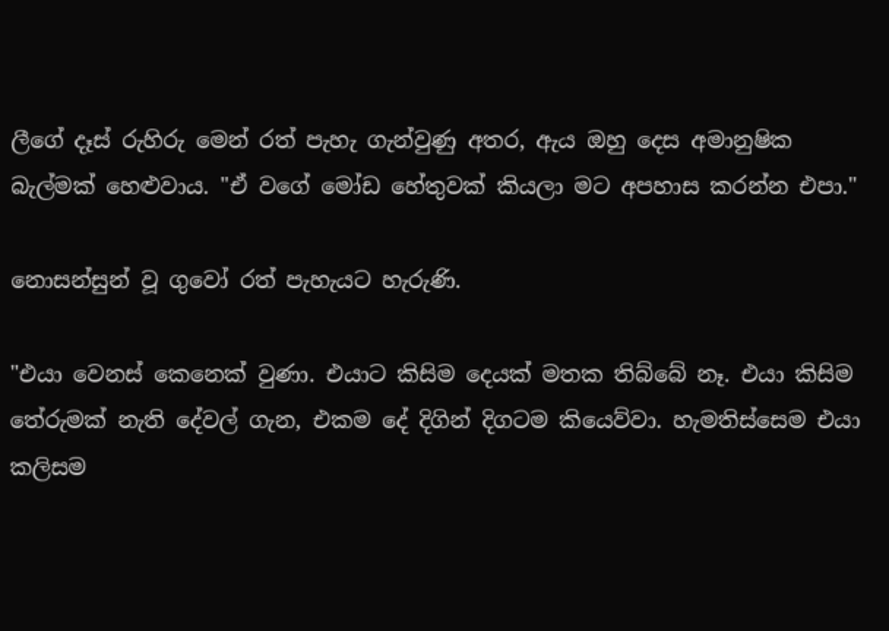ලීගේ දෑස් රුහිරු මෙන් රත් පැහැ ගැන්වුණු අතර, ඇය ඔහු දෙස අමානුෂික බැල්මක් හෙළුවාය. "ඒ වගේ මෝඩ හේතුවක් කියලා මට අපහාස කරන්න එපා."

නොසන්සුන් වූ ගුවෝ රත් පැහැයට හැරුණි.

"එයා වෙනස් කෙනෙක් වුණා. එයාට කිසිම දෙයක් මතක තිබ්බේ නෑ. එයා කිසිම තේරුමක් නැති දේවල් ගැන, එකම දේ දිගින් දිගටම කියෙව්වා. හැමතිස්සෙම එයා කලිසම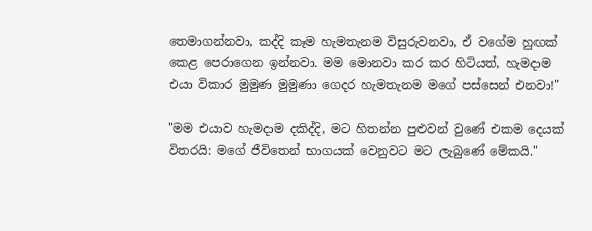තෙමාගන්නවා, කද්දි කෑම හැමතැනම විසුරුවනවා, ඒ වගේම හුඟක් කෙළ පෙරාගෙන ඉන්නවා. මම මොනවා කර කර හිටියත්, හැමදාම එයා විකාර මුමුණ මුමුණා ගෙදර හැමතැනම මගේ පස්සෙන් එනවා!"

"මම එයාව හැමදාම දකිද්දි, මට හිතන්න පුළුවන් වුණේ එකම දෙයක් විතරයි: මගේ ජීවිතෙන් භාගයක් වෙනුවට මට ලැබුණේ මේකයි."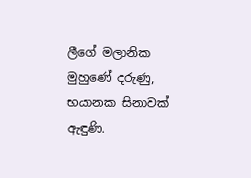ලීගේ මලානික මුහුණේ දරුණු, භයානක සිනාවක් ඇඳුණි.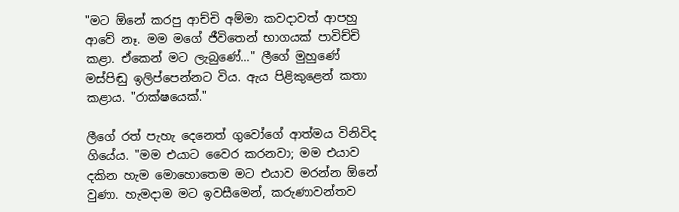"මට ඕනේ කරපු ආච්චි අම්මා කවදාවත් ආපහු ආවේ නෑ. මම මගේ ජීවිතෙන් භාගයක් පාවිච්චි කළා. ඒකෙන් මට ලැබුණේ..." ලීගේ මුහුණේ මස්පිඬු ඉලිප්පෙන්නට විය. ඇය පිළිකුළෙන් කතා කළාය. "රාක්ෂයෙක්."

ලීගේ රත් පැහැ දෙනෙත් ගුවෝගේ ආත්මය විනිවිද ගියේය. "මම එයාට වෛර කරනවා; මම එයාව දකින හැම මොහොතෙම මට එයාව මරන්න ඕනේ වුණා. හැමදාම මට ඉවසීමෙන්, කරුණාවන්තව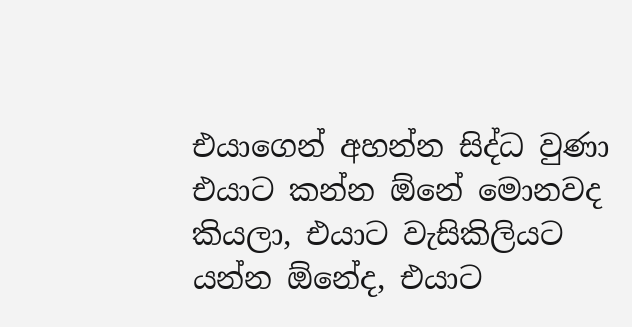එයාගෙන් අහන්න සිද්ධ වුණා එයාට කන්න ඕනේ මොනවද කියලා, එයාට වැසිකිලියට යන්න ඕනේද, එයාට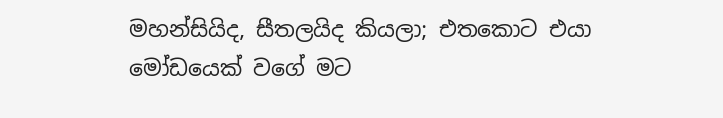මහන්සියිද, සීතලයිද කියලා; එතකොට එයා මෝඩයෙක් වගේ මට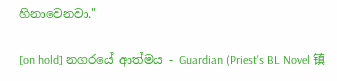හිනාවෙනවා."

[on hold] නගරයේ ආත්මය - Guardian (Priest's BL Novel 镇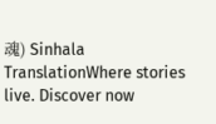魂) Sinhala TranslationWhere stories live. Discover now